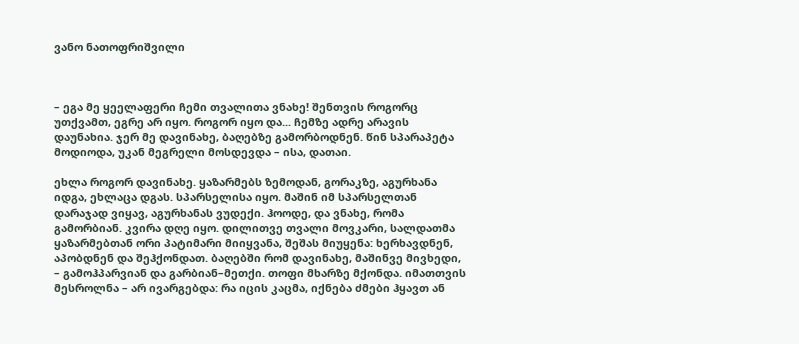ვანო ნათოფრიშვილი



– ეგა მე ყეელაფერი ჩემი თვალითა ვნახე! შენთვის როგორც უთქვამთ, ეგრე არ იყო. როგორ იყო და... ჩემზე ადრე არავის დაუნახია. ჯერ მე დავინახე, ბაღებზე გამორბოდნენ. წინ სპარაპეტა მოდიოდა, უკან მეგრელი მოსდევდა – ისა, დათაი.

ეხლა როგორ დავინახე. ყაზარმებს ზემოდან, გორაკზე, აგურხანა იდგა, ეხლაცა დგას. სპარსელისა იყო. მაშინ იმ სპარსელთან დარაჯად ვიყავ, აგურხანას ვუდექი. ჰოოდე, და ვნახე, რომა გამორბიან. კვირა დღე იყო. დილითვე თვალი მოვკარი, სალდათმა ყაზარმებთან ორი პატიმარი მიიყვანა, შეშას მიუყენა: ხერხავდნენ, აპობდნენ და შეჰქონდათ. ბაღებში რომ დავინახე, მაშინვე მივხედი, – გამოჰპარვიან და გარბიან–მეთქი. თოფი მხარზე მქონდა. იმათთვის მესროლნა – არ ივარგებდა: რა იცის კაცმა, იქნება ძმები ჰყავთ ან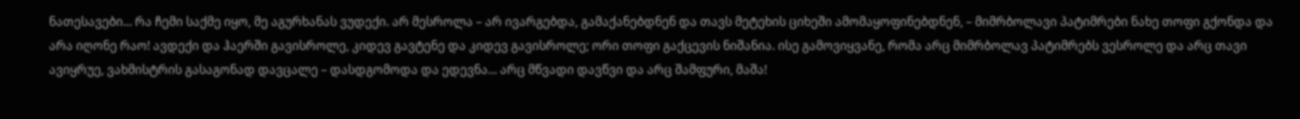ნათესავები... რა ჩემი საქმე იყო, მე აგურხანას ვუდექი. არ მესროლა – არ ივარგებდა, გამაქანებდნენ და თავს მეტეხის ციხეში ამომაყოფინებდნენ, – მიმრბოლავი პატიმრები ნახე თოფი გქონდა და არა იღონე რაო! ავდექი და ჰაერში გავისროლე, კიდევ გავტენე და კიდევ გავისროლე; ორი თოფი გაქცევის ნიშანია. ისე გამოვიყვანე, რომა არც მიმრბოლავ პატიმრებს ვესროლე და არც თავი ავიყრუე, ვახმისტრის გასაგონად დავცალე – დასდგომოდა და ედევნა... არც მწვადი დავწვი და არც შამფური, მაშა!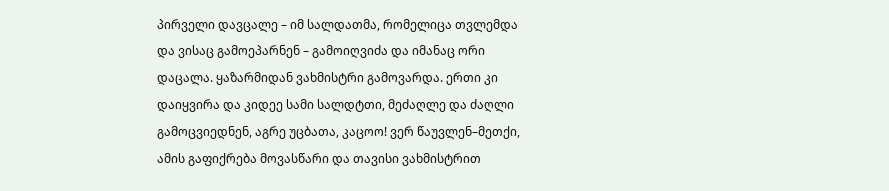პირველი დავცალე – იმ სალდათმა, რომელიცა თვლემდა და ვისაც გამოეპარნენ – გამოიღვიძა და იმანაც ორი დაცალა. ყაზარმიდან ვახმისტრი გამოვარდა. ერთი კი დაიყვირა და კიდეე სამი სალდტთი, მეძაღლე და ძაღლი გამოცვიედნენ, აგრე უცბათა, კაცოო! ვერ წაუვლენ–მეთქი, ამის გაფიქრება მოვასწარი და თავისი ვახმისტრით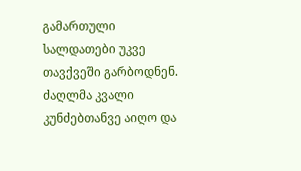გამართული სალდათები უკვე თავქვეში გარბოდნენ. ძაღლმა კვალი კუნძებთანვე აიღო და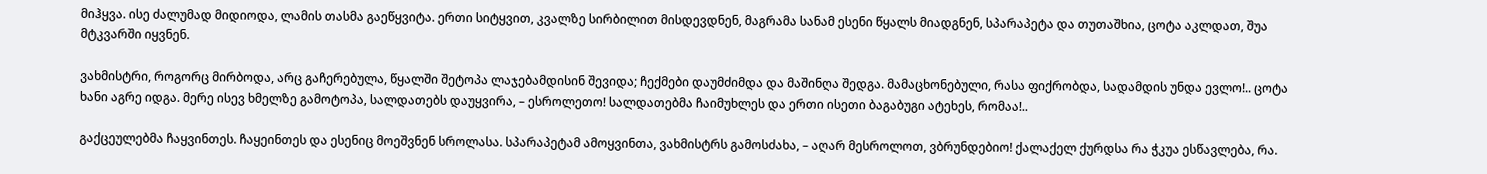მიჰყვა. ისე ძალუმად მიდიოდა, ლამის თასმა გაეწყვიტა. ერთი სიტყვით, კვალზე სირბილით მისდევდნენ, მაგრამა სანამ ესენი წყალს მიადგნენ, სპარაპეტა და თუთაშხია, ცოტა აკლდათ, შუა მტკვარში იყვნენ.

ვახმისტრი, როგორც მირბოდა, არც გაჩერებულა, წყალში შეტოპა ლაჯებამდისინ შევიდა; ჩექმები დაუმძიმდა და მაშინღა შედგა. მამაცხონებული, რასა ფიქრობდა, სადამდის უნდა ევლო!.. ცოტა ხანი აგრე იდგა. მერე ისევ ხმელზე გამოტოპა, სალდათებს დაუყვირა, – ესროლეთო! სალდათებმა ჩაიმუხლეს და ერთი ისეთი ბაგაბუგი ატეხეს, რომაა!..

გაქცეულებმა ჩაყვინთეს. ჩაყეინთეს და ესენიც მოეშვნენ სროლასა. სპარაპეტამ ამოყვინთა, ვახმისტრს გამოსძახა, – აღარ მესროლოთ, ვბრუნდებიო! ქალაქელ ქურდსა რა ჭკუა ესწავლება, რა.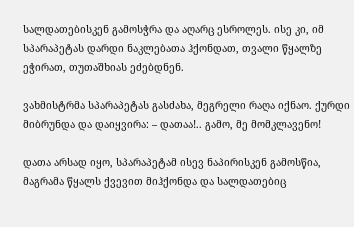სალდათებისკენ გამოსჭრა და აღარც ესროლეს. ისე კი, იმ სპარაპეტას დარდი ნაკლებათა ჰქონდათ, თვალი წყალზე ეჭირათ, თუთაშხიას ეძებდნენ.

ვახმისტრმა სპარაპეტას გასძახა, მეგრელი რაღა იქნაო. ქურდი მიბრუნდა და დაიყვირა: – დათაა!.. გამო, მე მომკლავენო!

დათა არსად იყო, სპარაპეტამ ისევ ნაპირისკენ გამოსწია, მაგრამა წყალს ქვევით მიჰქონდა და სალდათებიც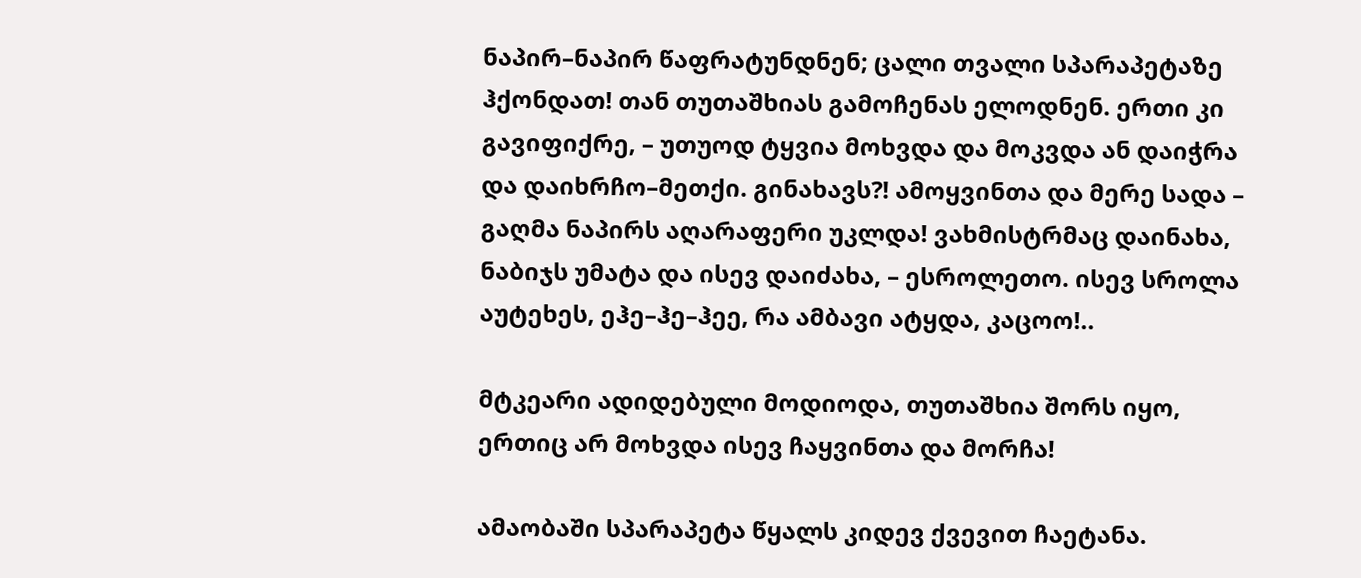ნაპირ–ნაპირ წაფრატუნდნენ; ცალი თვალი სპარაპეტაზე ჰქონდათ! თან თუთაშხიას გამოჩენას ელოდნენ. ერთი კი გავიფიქრე, – უთუოდ ტყვია მოხვდა და მოკვდა ან დაიჭრა და დაიხრჩო–მეთქი. გინახავს?! ამოყვინთა და მერე სადა – გაღმა ნაპირს აღარაფერი უკლდა! ვახმისტრმაც დაინახა, ნაბიჯს უმატა და ისევ დაიძახა, – ესროლეთო. ისევ სროლა აუტეხეს, ეჰე–ჰე–ჰეე, რა ამბავი ატყდა, კაცოო!..

მტკეარი ადიდებული მოდიოდა, თუთაშხია შორს იყო, ერთიც არ მოხვდა ისევ ჩაყვინთა და მორჩა!

ამაობაში სპარაპეტა წყალს კიდევ ქვევით ჩაეტანა.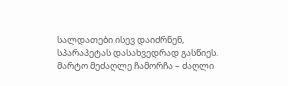სალდათები ისევ დაიძრნენ, სპარაპეტას დასახვედრად გასწიეს. მარტო მეძაღლე ჩამორჩა – ძაღლი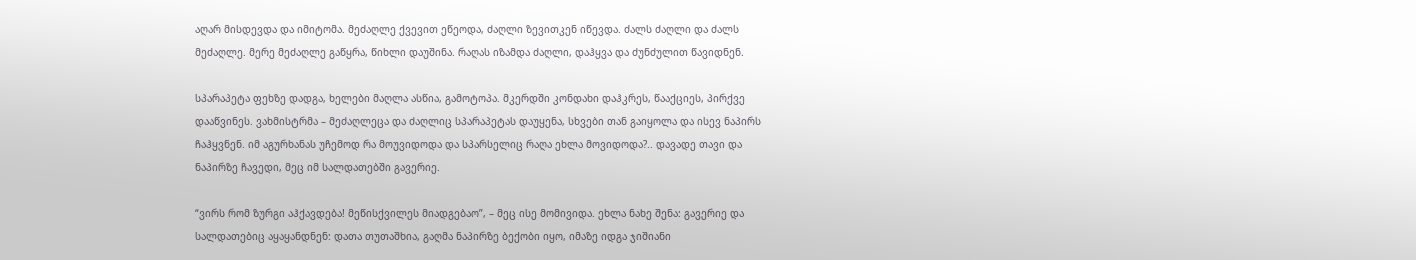აღარ მისდევდა და იმიტომა. მეძაღლე ქვევით ეწეოდა, ძაღლი ზევითკენ იწევდა. ძალს ძაღლი და ძალს მეძაღლე. მერე მეძაღლე გაწყრა, წიხლი დაუშინა. რაღას იზამდა ძაღლი, დაჰყვა და ძუნძულით წავიდნენ.

სპარაპეტა ფეხზე დადგა, ხელები მაღლა ასწია, გამოტოპა. მკერდში კონდახი დაჰკრეს, წააქციეს, პირქვე დააწვინეს. ვახმისტრმა – მეძაღლეცა და ძაღლიც სპარაპეტას დაუყენა, სხვები თან გაიყოლა და ისევ ნაპირს ჩაჰყვნენ. იმ აგურხანას უჩემოდ რა მოუვიდოდა და სპარსელიც რაღა ეხლა მოვიდოდა?.. დავადე თავი და ნაპირზე ჩავედი, მეც იმ სალდათებში გავერიე.

“ვირს რომ ზურგი აჰქავდება! მეწისქვილეს მიადგებაო”, – მეც ისე მომივიდა. ეხლა ნახე შენა: გავერიე და სალდათებიც აყაყანდნენ: დათა თუთაშხია, გაღმა ნაპირზე ბექობი იყო, იმაზე იდგა ჯიშიანი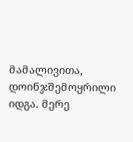მამალივითა, დოინჯშემოყრილი იდგა. მერე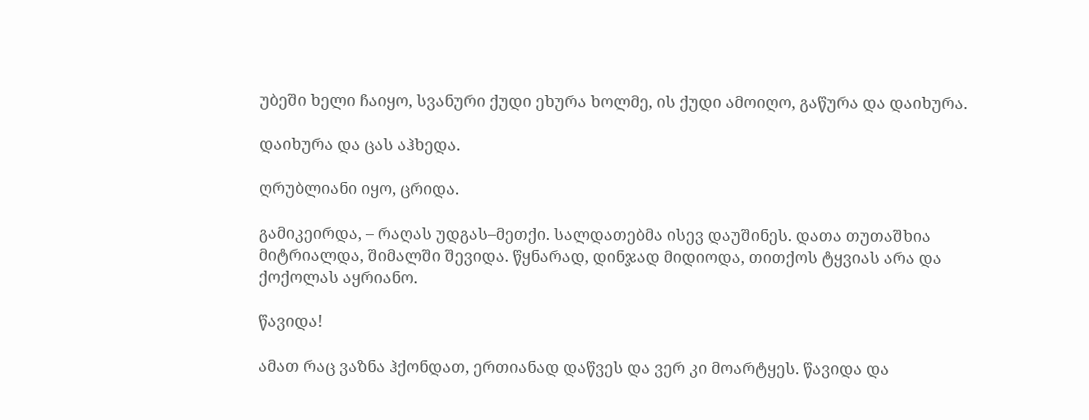უბეში ხელი ჩაიყო, სვანური ქუდი ეხურა ხოლმე, ის ქუდი ამოიღო, გაწურა და დაიხურა.

დაიხურა და ცას აჰხედა.

ღრუბლიანი იყო, ცრიდა.

გამიკეირდა, – რაღას უდგას–მეთქი. სალდათებმა ისევ დაუშინეს. დათა თუთაშხია მიტრიალდა, შიმალში შევიდა. წყნარად, დინჯად მიდიოდა, თითქოს ტყვიას არა და ქოქოლას აყრიანო.

წავიდა!

ამათ რაც ვაზნა ჰქონდათ, ერთიანად დაწვეს და ვერ კი მოარტყეს. წავიდა და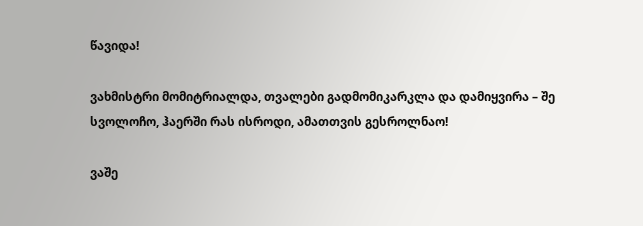წავიდა!

ვახმისტრი მომიტრიალდა, თვალები გადმომიკარკლა და დამიყვირა – შე სვოლოჩო, ჰაერში რას ისროდი, ამათთვის გესროლნაო!

ვაშე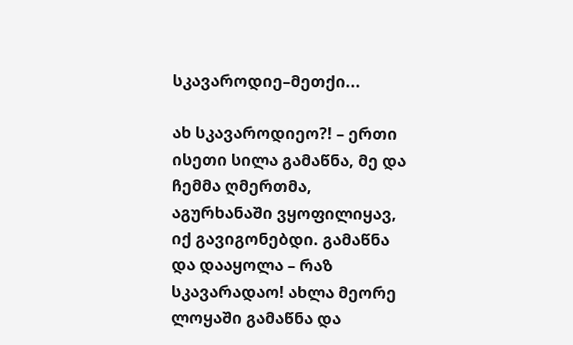სკავაროდიე–მეთქი...

ახ სკავაროდიეო?! – ერთი ისეთი სილა გამაწნა, მე და ჩემმა ღმერთმა, აგურხანაში ვყოფილიყავ, იქ გავიგონებდი. გამაწნა და დააყოლა – რაზ სკავარადაო! ახლა მეორე ლოყაში გამაწნა და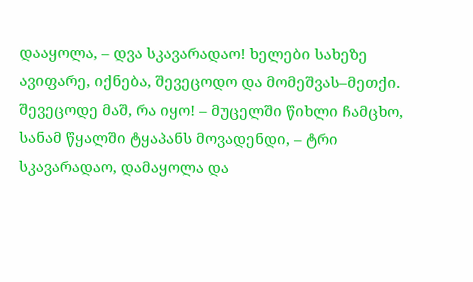დააყოლა, – დვა სკავარადაო! ხელები სახეზე ავიფარე, იქნება, შევეცოდო და მომეშვას–მეთქი. შევეცოდე მაშ, რა იყო! – მუცელში წიხლი ჩამცხო, სანამ წყალში ტყაპანს მოვადენდი, – ტრი სკავარადაო, დამაყოლა და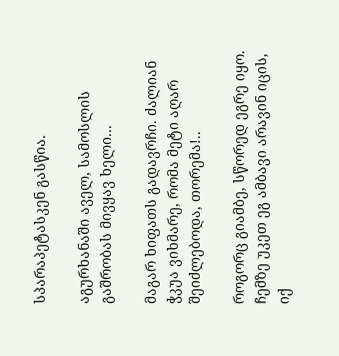სპარაპეტასკენ გასწია.

აგურხანაში აველ, სამოსლის გაშრობას მივყავ ხელი...

მაგარ ხიფათს გადავრჩი. ძალიან ჭკუა ვიხმარე, რომა მეტი აღარ შეიძლებოდა, თორემა!..

როგორც გიამბე, სწორედ ეგრე იყო. ჩემზე უკეთ ეგ ამბავი არავინ იცის, იქ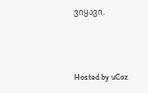ვიყავი.



Hosted by uCoz